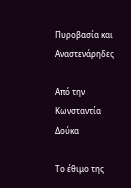Πυροβασία και Αναστενάρηδες

Από την Κωνσταντία Δούκα

Το έθιμο της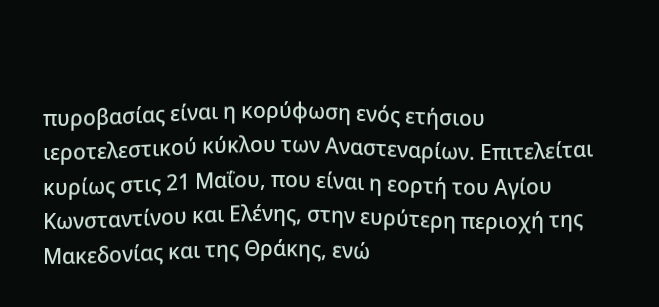πυροβασίας είναι η κορύφωση ενός ετήσιου ιεροτελεστικού κύκλου των Αναστεναρίων. Επιτελείται κυρίως στις 21 Μαΐου, που είναι η εορτή του Αγίου Κωνσταντίνου και Ελένης, στην ευρύτερη περιοχή της Μακεδονίας και της Θράκης, ενώ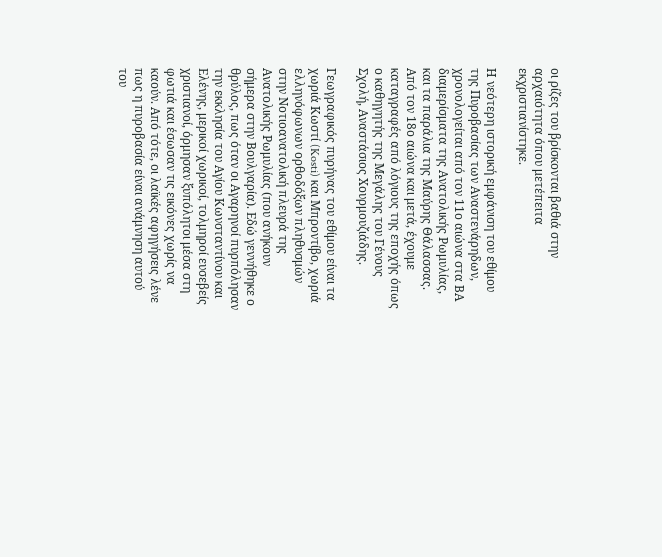οι ρίζες του βρίσκονται βαθιά στην αρχαιότητα όπου μετέπειτα  εκχριστιανίστηκε.

Η νεότερη ιστορική εμφάνιση του εθίμου της Πυροβασίας των Αναστενάρηδων, χρονολογείται από τον 11ο αιώνα στα ΒΑ διαμερίσματα της Ανατολικής Ρωμυλίας, και τα παράλια της Μαύρης Θάλασσας. Από τον 18ο αιώνα και μετά, έχουμε καταγραφές από λόγιους της εποχής όπως ο καθηγητής της Μεγάλης του Γένους Σχολή, Αναστάσιος Χουρμουζιάδης.

Γεωγραφικός πυρήνας του εθίμου είναι τα χωριά Κωστί (Kosti) και Μπροντίβο, χωριά ελληνόφωνων ορθοδόξων πληθυσμών στην Νοτιοανατολική πλευρά της Ανατολικής Ρωμυλίας (που ανήκουν σήμερα στην Βουλγαρία). Εδώ γεννήθηκε ο θρύλος, πως όταν οι Αγαρηνοί πυρπόλησαν την εκκλησία του Αγίου Κωνσταντίνου και Ελένης, μερικοί χωρικοί, τολμηροί ευσεβείς χριστιανοί, όρμησαν ξυπόλητοι μέσα στη φωτιά και έσωσαν τις εικόνες χωρίς να καούν. Από τότε, οι λαϊκές αφηγήσεις λένε πως η πυροβασία είναι ανάμνηση αυτού του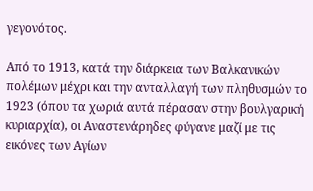γεγονότος.

Από το 1913, κατά την διάρκεια των Βαλκανικών πολέμων μέχρι και την ανταλλαγή των πληθυσμών το 1923 (όπου τα χωριά αυτά πέρασαν στην βουλγαρική κυριαρχία), οι Αναστενάρηδες φύγανε μαζί με τις εικόνες των Αγίων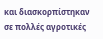και διασκορπίστηκαν σε πολλές αγροτικές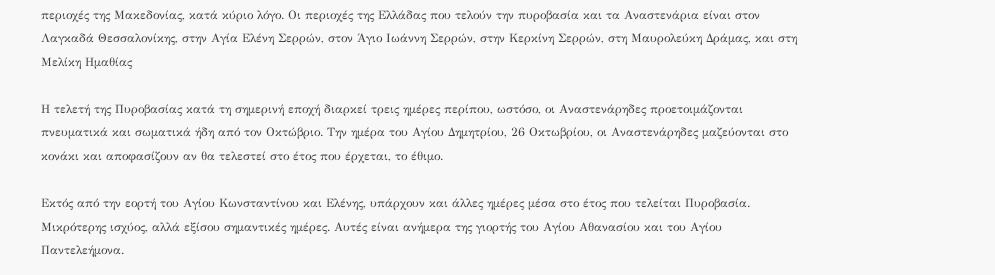περιοχές της Μακεδονίας, κατά κύριο λόγο. Οι περιοχές της Ελλάδας που τελούν την πυροβασία και τα Αναστενάρια είναι στον Λαγκαδά Θεσσαλονίκης, στην Αγία Ελένη Σερρών, στον Άγιο Ιωάννη Σερρών, στην Κερκίνη Σερρών, στη Μαυρολεύκη Δράμας, και στη Μελίκη Ημαθίας

Η τελετή της Πυροβασίας κατά τη σημερινή εποχή διαρκεί τρεις ημέρες περίπου, ωστόσο, οι Αναστενάρηδες προετοιμάζονται πνευματικά και σωματικά ήδη από τον Οκτώβριο. Την ημέρα του Αγίου Δημητρίου, 26 Οκτωβρίου, οι Αναστενάρηδες μαζεύονται στο κονάκι και αποφασίζουν αν θα τελεστεί στο έτος που έρχεται, το έθιμο.

Εκτός από την εορτή του Αγίου Κωνσταντίνου και Ελένης, υπάρχουν και άλλες ημέρες μέσα στο έτος που τελείται Πυροβασία. Μικρότερης ισχύος, αλλά εξίσου σημαντικές ημέρες. Αυτές είναι ανήμερα της γιορτής του Αγίου Αθανασίου και του Αγίου Παντελεήμονα.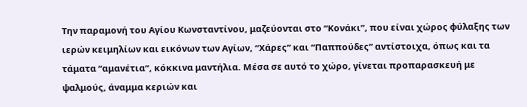Την παραμονή του Αγίου Κωνσταντίνου, μαζεύονται στο “Κονάκι”, που είναι χώρος φύλαξης των ιερών κειμηλίων και εικόνων των Αγίων, “Χάρες” και “Παππούδες” αντίστοιχα, όπως και τα τάματα “αμανέτια”, κόκκινα μαντήλια. Μέσα σε αυτό το χώρο, γίνεται προπαρασκευή με ψαλμούς, άναμμα κεριών και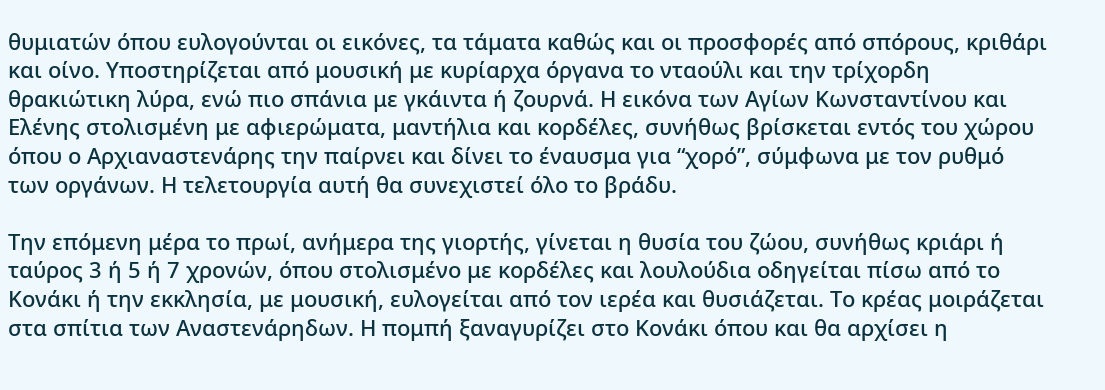θυμιατών όπου ευλογούνται οι εικόνες, τα τάματα καθώς και οι προσφορές από σπόρους, κριθάρι και οίνο. Υποστηρίζεται από μουσική με κυρίαρχα όργανα το νταούλι και την τρίχορδη θρακιώτικη λύρα, ενώ πιο σπάνια με γκάιντα ή ζουρνά. Η εικόνα των Αγίων Κωνσταντίνου και Ελένης στολισμένη με αφιερώματα, μαντήλια και κορδέλες, συνήθως βρίσκεται εντός του χώρου όπου ο Αρχιαναστενάρης την παίρνει και δίνει το έναυσμα για “χορό”, σύμφωνα με τον ρυθμό των οργάνων. Η τελετουργία αυτή θα συνεχιστεί όλο το βράδυ.

Την επόμενη μέρα το πρωί, ανήμερα της γιορτής, γίνεται η θυσία του ζώου, συνήθως κριάρι ή ταύρος 3 ή 5 ή 7 χρονών, όπου στολισμένο με κορδέλες και λουλούδια οδηγείται πίσω από το Κονάκι ή την εκκλησία, με μουσική, ευλογείται από τον ιερέα και θυσιάζεται. Το κρέας μοιράζεται στα σπίτια των Αναστενάρηδων. Η πομπή ξαναγυρίζει στο Κονάκι όπου και θα αρχίσει η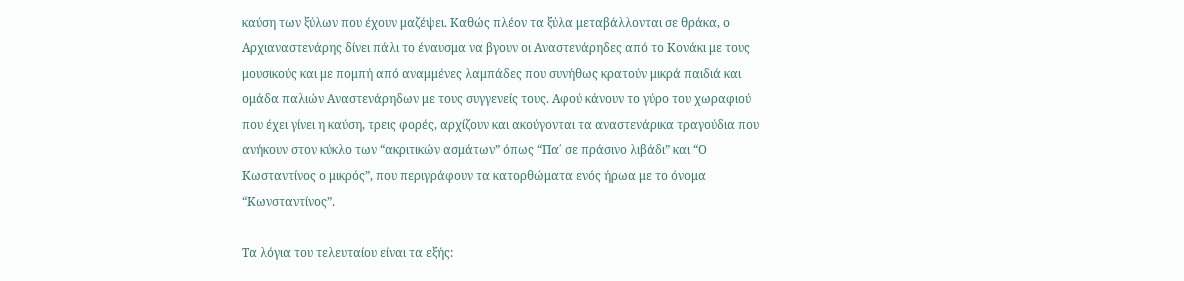καύση των ξύλων που έχουν μαζέψει. Καθώς πλέον τα ξύλα μεταβάλλονται σε θράκα, ο Αρχιαναστενάρης δίνει πάλι το έναυσμα να βγουν οι Αναστενάρηδες από το Κονάκι με τους μουσικούς και με πομπή από αναμμένες λαμπάδες που συνήθως κρατούν μικρά παιδιά και ομάδα παλιών Αναστενάρηδων με τους συγγενείς τους. Αφού κάνουν το γύρο του χωραφιού που έχει γίνει η καύση, τρεις φορές, αρχίζουν και ακούγονται τα αναστενάρικα τραγούδια που ανήκουν στον κύκλο των “ακριτικών ασμάτων” όπως “Πα΄ σε πράσινο λιβάδι” και “Ο Κωσταντίνος ο μικρός”, που περιγράφουν τα κατορθώματα ενός ήρωα με το όνομα “Κωνσταντίνος”.

Τα λόγια του τελευταίου είναι τα εξής: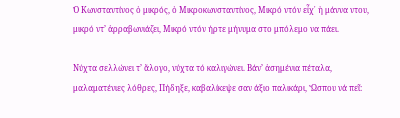Ὁ Κωνσταντίνος ὁ μικρός, ὁ Μικροκωνσταντίνος, Μικρό ντόν εἶχ᾽ ἡ μάννα ντου, μικρό ντ’ ἀρραβωνιάζει, Μικρό ντόν ήρτε μήνυμα στο μπόλεμο να πάει.

Νύχτα σελλώνει τ’ ἄλογο, νύχτα τό καλιγώνει. Βάν’ ἀσημένια πέταλα, μαλαματένιες λόθρες, Πήδηξε, καβαλίκεψε σαν άξιο παλικάρι, Ὥσπου νά πεῖ: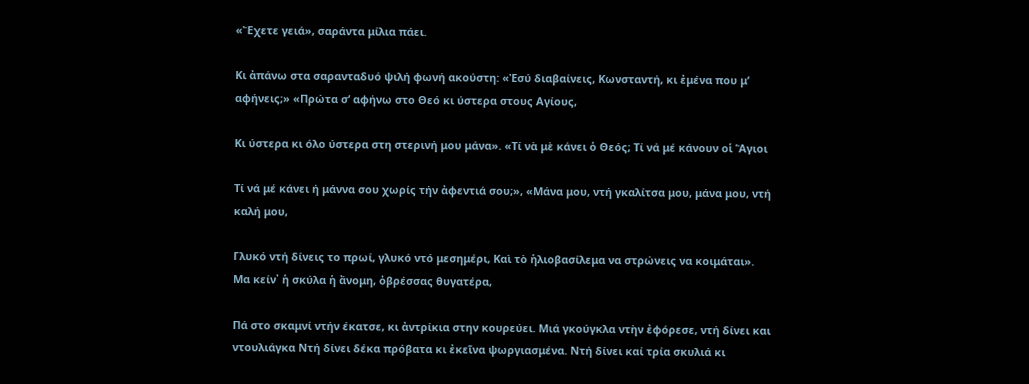«Ἔχετε γειά», σαράντα μίλια πάει.

Κι ἀπάνω στα σαρανταδυό ψιλή φωνή ακούστη: «Ἐσύ διαβαίνεις, Κωνσταντή, κι ἐμένα που μ’ αφήνεις;» «Πρώτα σ’ αφήνω στο Θεό κι ύστερα στους Αγίους,

Κι ύστερα κι όλο ύστερα στη στερινή μου μάνα». «Τί νὰ μὲ κάνει ὁ Θεός; Τί νά μέ κάνουν οἱ Ἅγιοι

Τί νά μέ κάνει ή μάννα σου χωρίς τήν ἀφεντιά σου;», «Μάνα μου, ντή γκαλίτσα μου, μάνα μου, ντή καλή μου,

Γλυκό ντή δίνεις το πρωί, γλυκό ντό μεσημέρι, Καὶ τὸ ἡλιοβασίλεμα να στρώνεις να κοιμάται». Μα κείν᾿ ἡ σκύλα ἡ ἄνομη, ὀβρέσσας θυγατέρα,

Πά στο σκαμνί ντήν έκατσε, κι ἀντρίκια στην κουρεύει. Μιά γκούγκλα ντὴν ἐφόρεσε, ντή δίνει και ντουλιάγκα Ντή δίνει δέκα πρόβατα κι ἐκεῖνα ψωργιασμένα. Ντή δίνει καί τρία σκυλιά κι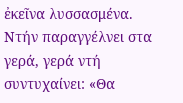ἐκεῖνα λυσσασμένα. Ντήν παραγγέλνει στα γερά, γερά ντή συντυχαίνει: «Θα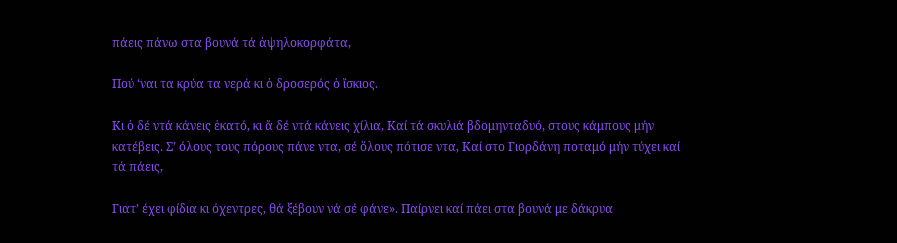πάεις πάνω στα βουνά τά ἀψηλοκορφάτα,

Πού ‘ναι τα κρύα τα νερά κι ὁ δροσερός ὁ ἴσκιος.

Κι ὁ δέ ντά κάνεις ἑκατό, κι ἄ δέ ντά κάνεις χίλια, Καί τά σκυλιά βδομηνταδυό, στους κάμπους μήν κατέβεις. Σ’ όλους τους πόρους πάνε ντα, σέ ὅλους πότισε ντα, Καί στο Γιορδάνη ποταμό μήν τύχει καί τά πάεις,

Γιατ’ έχει φίδια κι όχεντρες, θά ξέβουν νά σέ φάνε». Παίρνει καί πάει στα βουνά με δάκρυα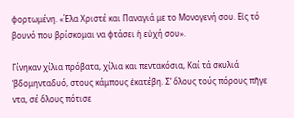φορτωμένη. «Έλα Χριστέ και Παναγιά με το Μονογενή σου. Εἰς τό βουνό που βρίσκομαι να φτάσει ἡ εὐχή σου».

Γίνηκαν χίλια πρόβατα, χίλια και πεντακόσια, Καί τά σκυλιά ‘βδομηνταδυό, στους κάμπους ἐκατέβη. Σ’ ὅλους τούς πόρους πῆγε ντα, σέ ὅλους πότισε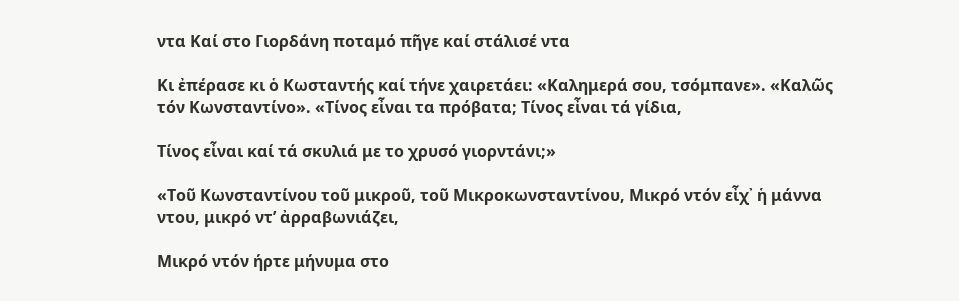ντα Καί στο Γιορδάνη ποταμό πῆγε καί στάλισέ ντα

Κι ἐπέρασε κι ὁ Κωσταντής καί τήνε χαιρετάει: «Καλημερά σου, τσόμπανε». «Καλῶς τόν Κωνσταντίνο». «Τίνος εἶναι τα πρόβατα; Τίνος εἶναι τά γίδια,

Τίνος εἶναι καί τά σκυλιά με το χρυσό γιορντάνι;»

«Τοῦ Κωνσταντίνου τοῦ μικροῦ, τοῦ Μικροκωνσταντίνου, Μικρό ντόν εἶχ᾽ ἡ μάννα ντου, μικρό ντ’ ἀρραβωνιάζει,

Μικρό ντόν ήρτε μήνυμα στο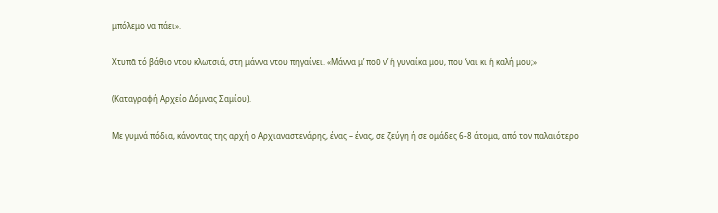μπόλεμο να πάει».

Χτυπᾶ τό βάθιο ντου κλωτσιά, στη μάννα ντου πηγαίνει. «Μάννα μ’ ποῦ ν’ ἡ γυναίκα μου, που ‘ναι κι ἡ καλή μου;»

(Καταγραφή Αρχείο Δόμνας Σαμίου).

Με γυμνά πόδια, κάνοντας της αρχή ο Αρχιαναστενάρης, ένας – ένας, σε ζεύγη ή σε ομάδες 6-8 άτομα, από τον παλαιότερο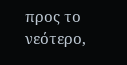προς το νεότερο,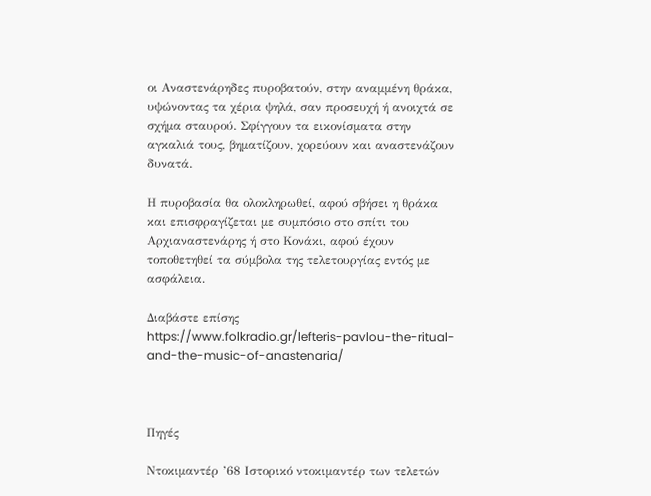οι Αναστενάρηδες πυροβατούν, στην αναμμένη θράκα, υψώνοντας τα χέρια ψηλά, σαν προσευχή ή ανοιχτά σε σχήμα σταυρού. Σφίγγουν τα εικονίσματα στην αγκαλιά τους, βηματίζουν, χορεύουν και αναστενάζουν δυνατά.

Η πυροβασία θα ολοκληρωθεί, αφού σβήσει η θράκα και επισφραγίζεται με συμπόσιο στο σπίτι του Αρχιαναστενάρης ή στο Κονάκι, αφού έχουν τοποθετηθεί τα σύμβολα της τελετουργίας εντός με ασφάλεια.

Διαβάστε επίσης
https://www.folkradio.gr/lefteris-pavlou-the-ritual-and-the-music-of-anastenaria/



Πηγές

Ντοκιμαντέρ ’68 Ιστορικό ντοκιμαντέρ των τελετών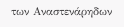των Αναστενάρηδων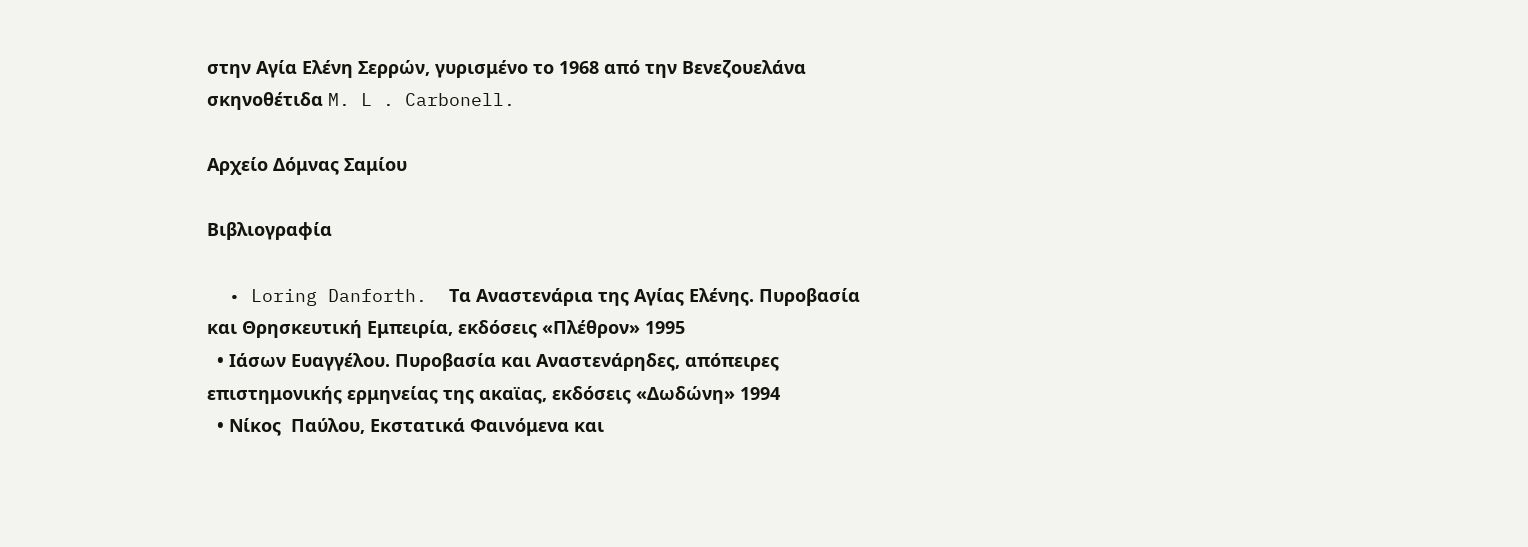στην Αγία Ελένη Σερρών, γυρισμένο το 1968 από την Βενεζουελάνα σκηνοθέτιδα M. L . Carbonell.

Αρχείο Δόμνας Σαμίου

Βιβλιογραφία

  • Loring Danforth.  Τα Αναστενάρια της Αγίας Ελένης. Πυροβασία και Θρησκευτική Εμπειρία, εκδόσεις «Πλέθρον» 1995
  • Ιάσων Ευαγγέλου. Πυροβασία και Αναστενάρηδες, απόπειρες επιστημονικής ερμηνείας της ακαϊας, εκδόσεις «Δωδώνη» 1994
  • Νίκος  Παύλου, Εκστατικά Φαινόμενα και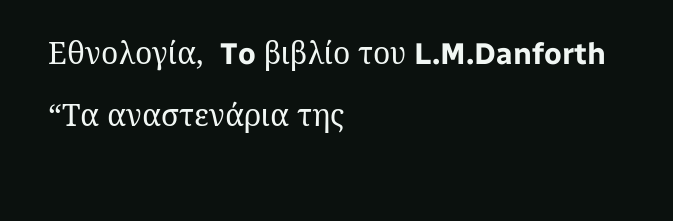Εθνολογία,  To βιβλίο του L.M.Danforth  “Τα αναστενάρια της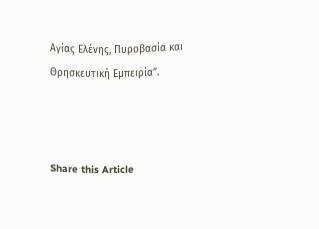Αγίας Ελένης, Πυροβασία και Θρησκευτική Εμπειρία”.



Share this Article